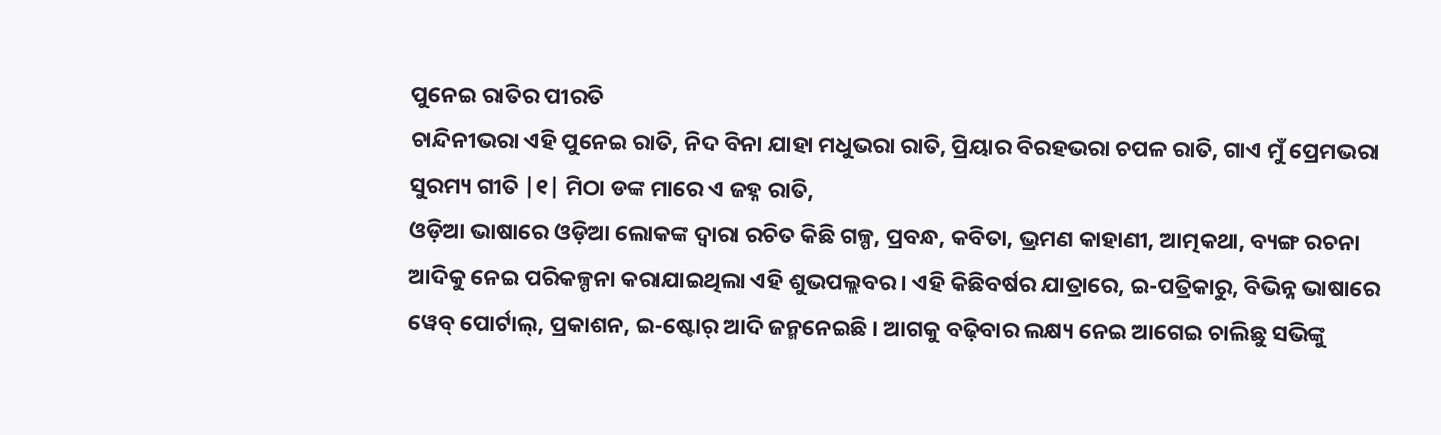ପୁନେଇ ରାତିର ପୀରତି
ଚାନ୍ଦିନୀଭରା ଏହି ପୁନେଇ ରାତି, ନିଦ ବିନା ଯାହା ମଧୁଭରା ରାତି, ପ୍ରିୟାର ବିରହଭରା ଚପଳ ରାତି, ଗାଏ ମୁଁ ପ୍ରେମଭରା ସୁରମ୍ୟ ଗୀତି |୧| ମିଠା ଡଙ୍କ ମାରେ ଏ ଜହ୍ନ ରାତି,
ଓଡ଼ିଆ ଭାଷାରେ ଓଡ଼ିଆ ଲୋକଙ୍କ ଦ୍ୱାରା ରଚିତ କିଛି ଗଳ୍ପ, ପ୍ରବନ୍ଧ, କବିତା, ଭ୍ରମଣ କାହାଣୀ, ଆତ୍ମକଥା, ବ୍ୟଙ୍ଗ ରଚନା ଆଦିକୁ ନେଇ ପରିକଳ୍ପନା କରାଯାଇଥିଲା ଏହି ଶୁଭପଲ୍ଲବର । ଏହି କିଛିବର୍ଷର ଯାତ୍ରାରେ, ଇ-ପତ୍ରିକାରୁ, ବିଭିନ୍ନ ଭାଷାରେ ୱେବ୍ ପୋର୍ଟାଲ୍, ପ୍ରକାଶନ, ଇ-ଷ୍ଟୋର୍ ଆଦି ଜନ୍ମନେଇଛି । ଆଗକୁ ବଢ଼ିବାର ଲକ୍ଷ୍ୟ ନେଇ ଆଗେଇ ଚାଲିଛୁ ସଭିଙ୍କୁ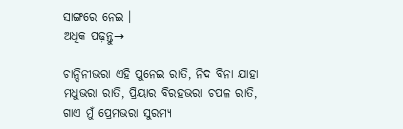ସାଙ୍ଗରେ ନେଇ ।
ଅଧିକ ପଢ଼ନ୍ତୁ→

ଚାନ୍ଦିନୀଭରା ଏହି ପୁନେଇ ରାତି, ନିଦ ବିନା ଯାହା ମଧୁଭରା ରାତି, ପ୍ରିୟାର ବିରହଭରା ଚପଳ ରାତି, ଗାଏ ମୁଁ ପ୍ରେମଭରା ସୁରମ୍ୟ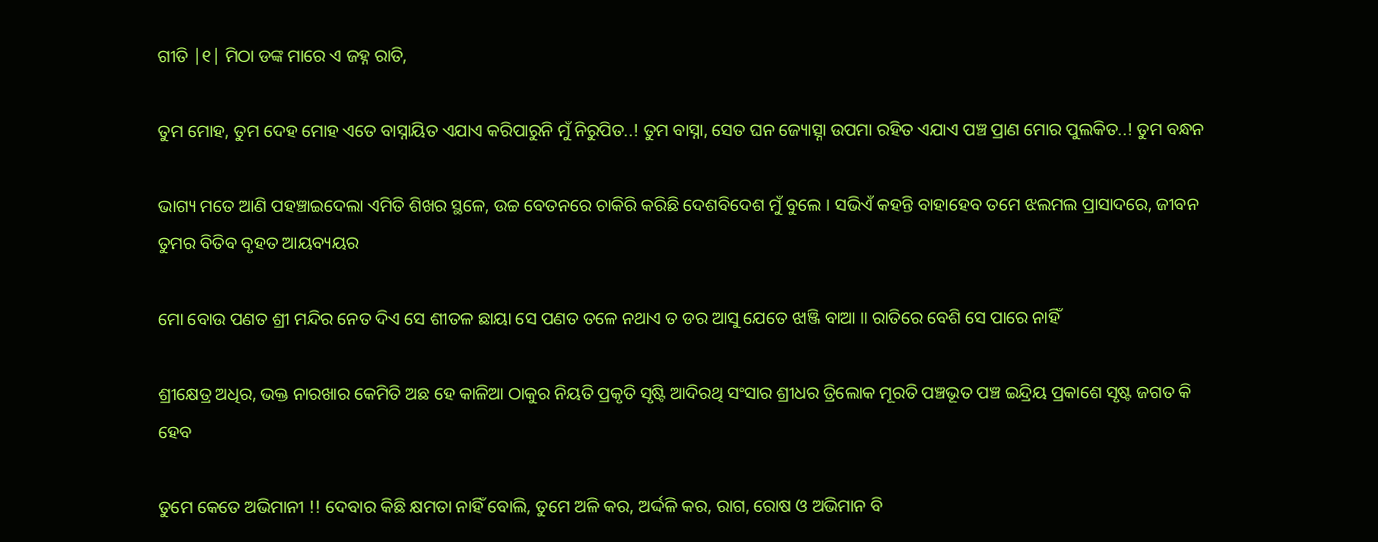ଗୀତି |୧| ମିଠା ଡଙ୍କ ମାରେ ଏ ଜହ୍ନ ରାତି,

ତୁମ ମୋହ, ତୁମ ଦେହ ମୋହ ଏତେ ବାସ୍ନାୟିତ ଏଯାଏ କରିପାରୁନି ମୁଁ ନିରୁପିତ..! ତୁମ ବାସ୍ନା, ସେତ ଘନ ଜ୍ୟୋତ୍ସ୍ନା ଉପମା ରହିତ ଏଯାଏ ପଞ୍ଚ ପ୍ରାଣ ମୋର ପୁଲକିତ..! ତୁମ ବନ୍ଧନ

ଭାଗ୍ୟ ମତେ ଆଣି ପହଞ୍ଚାଇଦେଲା ଏମିତି ଶିଖର ସ୍ଥଳେ, ଉଚ୍ଚ ବେତନରେ ଚାକିରି କରିଛି ଦେଶବିଦେଶ ମୁଁ ବୁଲେ । ସଭିଏଁ କହନ୍ତି ବାହାହେବ ତମେ ଝଲମଲ ପ୍ରାସାଦରେ, ଜୀବନ ତୁମର ବିତିବ ବୃହତ ଆୟବ୍ୟୟର

ମୋ ବୋଉ ପଣତ ଶ୍ରୀ ମନ୍ଦିର ନେତ ଦିଏ ସେ ଶୀତଳ ଛାୟା ସେ ପଣତ ତଳେ ନଥାଏ ତ ଡର ଆସୁ ଯେତେ ଝାଞ୍ଜି ବାଆ ॥ ରାତିରେ ବେଶି ସେ ପାରେ ନାହିଁ

ଶ୍ରୀକ୍ଷେତ୍ର ଅଧିର, ଭକ୍ତ ନାରଖାର କେମିତି ଅଛ ହେ କାଳିଆ ଠାକୁର ନିୟତି ପ୍ରକୃତି ସୃଷ୍ଟି ଆଦିରଥି ସଂସାର ଶ୍ରୀଧର ତ୍ରିଲୋକ ମୂରତି ପଞ୍ଚଭୂତ ପଞ୍ଚ ଇନ୍ଦ୍ରିୟ ପ୍ରକାଶେ ସୃଷ୍ଟ ଜଗତ କି ହେବ

ତୁମେ କେତେ ଅଭିମାନୀ !! ଦେବାର କିଛି କ୍ଷମତା ନାହିଁ ବୋଲି, ତୁମେ ଅଳି କର, ଅର୍ଦ୍ଦଳି କର, ରାଗ, ରୋଷ ଓ ଅଭିମାନ ବି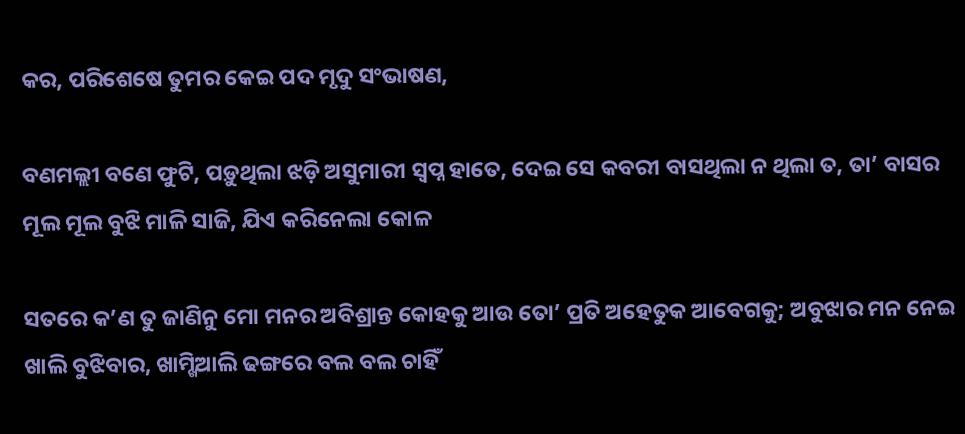କର, ପରିଶେଷେ ତୁମର କେଇ ପଦ ମୃଦୁ ସଂଭାଷଣ,

ବଣମଲ୍ଲୀ ବଣେ ଫୁଟି, ପଡ଼ୁଥିଲା ଝଡ଼ି ଅସୁମାରୀ ସ୍ୱପ୍ନ ହାତେ, ଦେଇ ସେ କବରୀ ବାସଥିଲା ନ ଥିଲା ତ, ତା’ ବାସର ମୂଲ ମୂଲ ବୁଝି ମାଳି ସାଜି, ଯିଏ କରିନେଲା କୋଳ

ସତରେ କ’ଣ ତୁ ଜାଣିନୁ ମୋ ମନର ଅବିଶ୍ରାନ୍ତ କୋହକୁ ଆଉ ତୋ’ ପ୍ରତି ଅହେତୁକ ଆବେଗକୁ; ଅବୁଝାର ମନ ନେଇ ଖାଲି ବୁଝିବାର, ଖାମ୍ଖିଆଲି ଢଙ୍ଗରେ ବଲ ବଲ ଚାହିଁ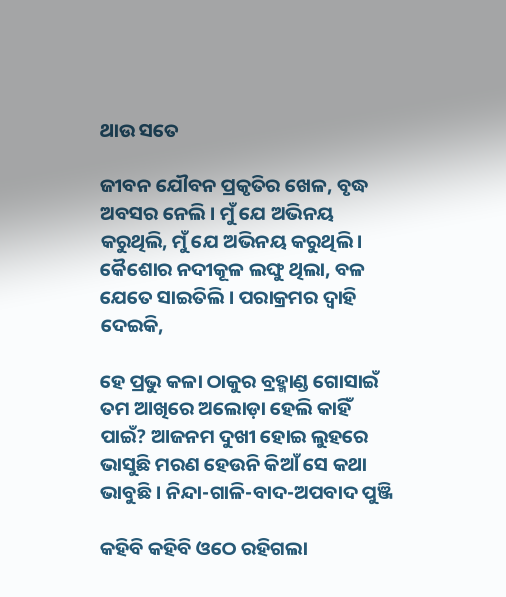ଥାଉ ସତେ

ଜୀବନ ଯୌବନ ପ୍ରକୃତିର ଖେଳ, ବୃଦ୍ଧ ଅବସର ନେଲି । ମୁଁ ଯେ ଅଭିନୟ କରୁଥିଲି, ମୁଁ ଯେ ଅଭିନୟ କରୁଥିଲି । କୈଶୋର ନଦୀକୂଳ ଲଙ୍ଘୁ ଥିଲା, ବଳ ଯେତେ ସାଇତିଲି । ପରାକ୍ରମର ଦ୍ୱାହି ଦେଇକି,

ହେ ପ୍ରଭୁ କଳା ଠାକୁର ବ୍ରହ୍ମାଣ୍ଡ ଗୋସାଇଁ ତମ ଆଖିରେ ଅଲୋଡ଼ା ହେଲି କାହିଁ ପାଇଁ? ଆଜନମ ଦୁଖୀ ହୋଇ ଲୁହରେ ଭାସୁଛି ମରଣ ହେଉନି କିଆଁ ସେ କଥା ଭାବୁଛି । ନିନ୍ଦା-ଗାଳି-ବାଦ-ଅପବାଦ ପୁଞ୍ଜି

କହିବି କହିବି ଓଠେ ରହିଗଲା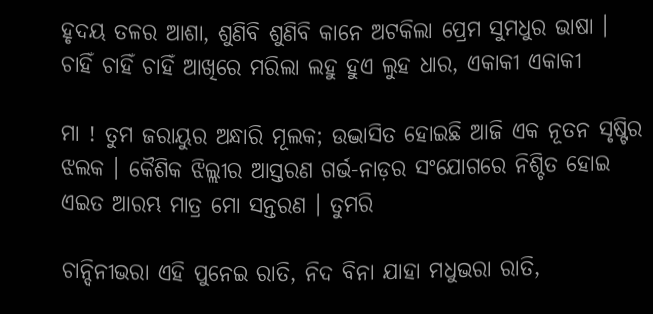ହୃଦୟ ତଳର ଆଶା, ଶୁଣିବି ଶୁଣିବି କାନେ ଅଟକିଲା ପ୍ରେମ ସୁମଧୁର ଭାଷା । ଚାହିଁ ଚାହିଁ ଚାହିଁ ଆଖିରେ ମରିଲା ଲହୁ ହୁଏ ଲୁହ ଧାର, ଏକାକୀ ଏକାକୀ

ମା ! ତୁମ ଜରାୟୁର ଅନ୍ଧାରି ମୂଲକ; ଉଦ୍ଭାସିତ ହୋଇଛି ଆଜି ଏକ ନୂତନ ସୃଷ୍ଟିର ଝଲକ । କୈଶିକ ଝିଲ୍ଲୀର ଆସ୍ତରଣ ଗର୍ଭ-ନାଡ଼ର ସଂଯୋଗରେ ନିଶ୍ଚିତ ହୋଇ ଏଇତ ଆରମ୍ଭ ମାତ୍ର ମୋ ସନ୍ତରଣ । ତୁମରି

ଚାନ୍ଦିନୀଭରା ଏହି ପୁନେଇ ରାତି, ନିଦ ବିନା ଯାହା ମଧୁଭରା ରାତି,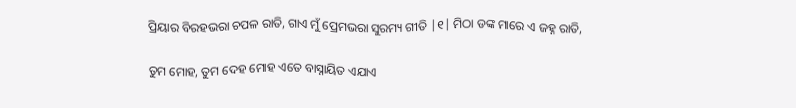ପ୍ରିୟାର ବିରହଭରା ଚପଳ ରାତି, ଗାଏ ମୁଁ ପ୍ରେମଭରା ସୁରମ୍ୟ ଗୀତି |୧| ମିଠା ଡଙ୍କ ମାରେ ଏ ଜହ୍ନ ରାତି,

ତୁମ ମୋହ, ତୁମ ଦେହ ମୋହ ଏତେ ବାସ୍ନାୟିତ ଏଯାଏ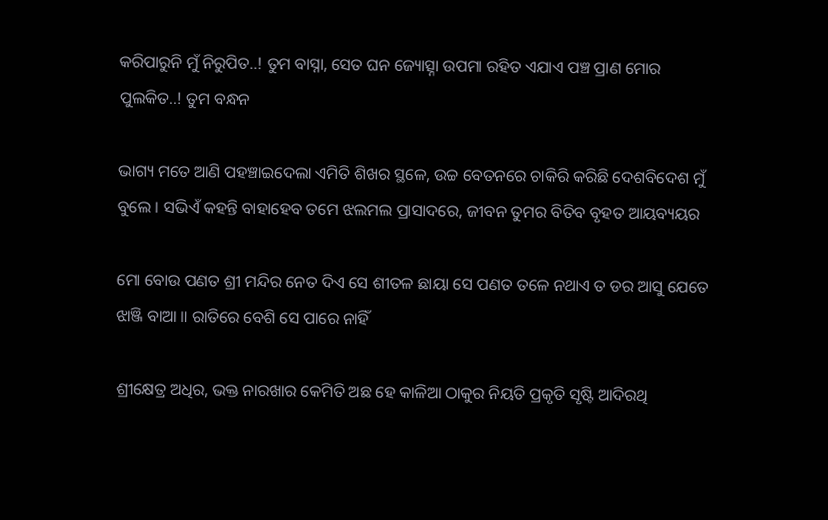କରିପାରୁନି ମୁଁ ନିରୁପିତ..! ତୁମ ବାସ୍ନା, ସେତ ଘନ ଜ୍ୟୋତ୍ସ୍ନା ଉପମା ରହିତ ଏଯାଏ ପଞ୍ଚ ପ୍ରାଣ ମୋର ପୁଲକିତ..! ତୁମ ବନ୍ଧନ

ଭାଗ୍ୟ ମତେ ଆଣି ପହଞ୍ଚାଇଦେଲା ଏମିତି ଶିଖର ସ୍ଥଳେ, ଉଚ୍ଚ ବେତନରେ ଚାକିରି କରିଛି ଦେଶବିଦେଶ ମୁଁ ବୁଲେ । ସଭିଏଁ କହନ୍ତି ବାହାହେବ ତମେ ଝଲମଲ ପ୍ରାସାଦରେ, ଜୀବନ ତୁମର ବିତିବ ବୃହତ ଆୟବ୍ୟୟର

ମୋ ବୋଉ ପଣତ ଶ୍ରୀ ମନ୍ଦିର ନେତ ଦିଏ ସେ ଶୀତଳ ଛାୟା ସେ ପଣତ ତଳେ ନଥାଏ ତ ଡର ଆସୁ ଯେତେ ଝାଞ୍ଜି ବାଆ ॥ ରାତିରେ ବେଶି ସେ ପାରେ ନାହିଁ

ଶ୍ରୀକ୍ଷେତ୍ର ଅଧିର, ଭକ୍ତ ନାରଖାର କେମିତି ଅଛ ହେ କାଳିଆ ଠାକୁର ନିୟତି ପ୍ରକୃତି ସୃଷ୍ଟି ଆଦିରଥି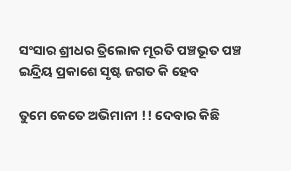ସଂସାର ଶ୍ରୀଧର ତ୍ରିଲୋକ ମୂରତି ପଞ୍ଚଭୂତ ପଞ୍ଚ ଇନ୍ଦ୍ରିୟ ପ୍ରକାଶେ ସୃଷ୍ଟ ଜଗତ କି ହେବ

ତୁମେ କେତେ ଅଭିମାନୀ !! ଦେବାର କିଛି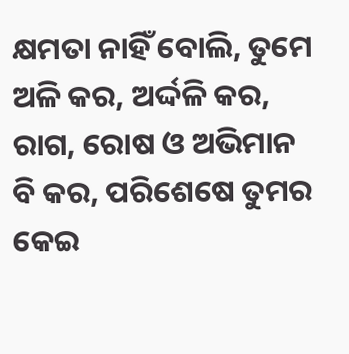କ୍ଷମତା ନାହିଁ ବୋଲି, ତୁମେ ଅଳି କର, ଅର୍ଦ୍ଦଳି କର, ରାଗ, ରୋଷ ଓ ଅଭିମାନ ବି କର, ପରିଶେଷେ ତୁମର କେଇ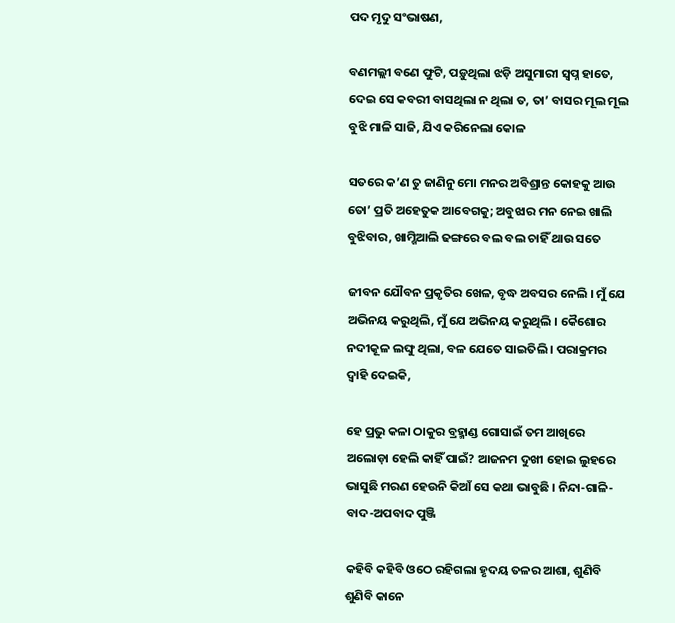ପଦ ମୃଦୁ ସଂଭାଷଣ,

ବଣମଲ୍ଲୀ ବଣେ ଫୁଟି, ପଡ଼ୁଥିଲା ଝଡ଼ି ଅସୁମାରୀ ସ୍ୱପ୍ନ ହାତେ, ଦେଇ ସେ କବରୀ ବାସଥିଲା ନ ଥିଲା ତ, ତା’ ବାସର ମୂଲ ମୂଲ ବୁଝି ମାଳି ସାଜି, ଯିଏ କରିନେଲା କୋଳ

ସତରେ କ’ଣ ତୁ ଜାଣିନୁ ମୋ ମନର ଅବିଶ୍ରାନ୍ତ କୋହକୁ ଆଉ ତୋ’ ପ୍ରତି ଅହେତୁକ ଆବେଗକୁ; ଅବୁଝାର ମନ ନେଇ ଖାଲି ବୁଝିବାର, ଖାମ୍ଖିଆଲି ଢଙ୍ଗରେ ବଲ ବଲ ଚାହିଁ ଥାଉ ସତେ

ଜୀବନ ଯୌବନ ପ୍ରକୃତିର ଖେଳ, ବୃଦ୍ଧ ଅବସର ନେଲି । ମୁଁ ଯେ ଅଭିନୟ କରୁଥିଲି, ମୁଁ ଯେ ଅଭିନୟ କରୁଥିଲି । କୈଶୋର ନଦୀକୂଳ ଲଙ୍ଘୁ ଥିଲା, ବଳ ଯେତେ ସାଇତିଲି । ପରାକ୍ରମର ଦ୍ୱାହି ଦେଇକି,

ହେ ପ୍ରଭୁ କଳା ଠାକୁର ବ୍ରହ୍ମାଣ୍ଡ ଗୋସାଇଁ ତମ ଆଖିରେ ଅଲୋଡ଼ା ହେଲି କାହିଁ ପାଇଁ? ଆଜନମ ଦୁଖୀ ହୋଇ ଲୁହରେ ଭାସୁଛି ମରଣ ହେଉନି କିଆଁ ସେ କଥା ଭାବୁଛି । ନିନ୍ଦା-ଗାଳି-ବାଦ-ଅପବାଦ ପୁଞ୍ଜି

କହିବି କହିବି ଓଠେ ରହିଗଲା ହୃଦୟ ତଳର ଆଶା, ଶୁଣିବି ଶୁଣିବି କାନେ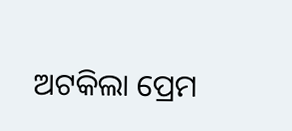ଅଟକିଲା ପ୍ରେମ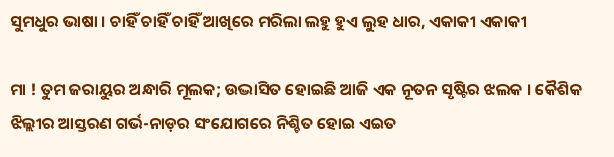ସୁମଧୁର ଭାଷା । ଚାହିଁ ଚାହିଁ ଚାହିଁ ଆଖିରେ ମରିଲା ଲହୁ ହୁଏ ଲୁହ ଧାର, ଏକାକୀ ଏକାକୀ

ମା ! ତୁମ ଜରାୟୁର ଅନ୍ଧାରି ମୂଲକ; ଉଦ୍ଭାସିତ ହୋଇଛି ଆଜି ଏକ ନୂତନ ସୃଷ୍ଟିର ଝଲକ । କୈଶିକ ଝିଲ୍ଲୀର ଆସ୍ତରଣ ଗର୍ଭ-ନାଡ଼ର ସଂଯୋଗରେ ନିଶ୍ଚିତ ହୋଇ ଏଇତ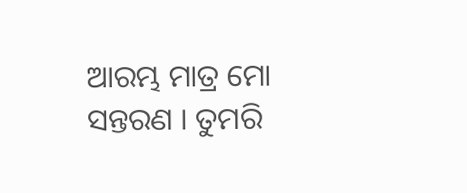ଆରମ୍ଭ ମାତ୍ର ମୋ ସନ୍ତରଣ । ତୁମରି